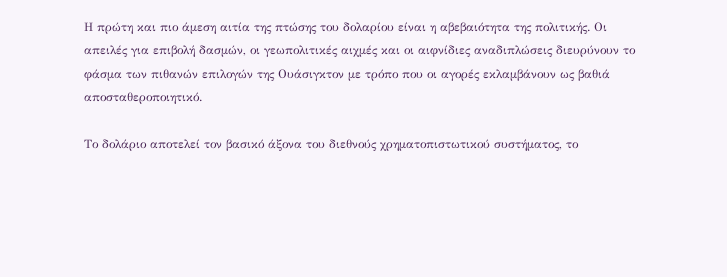Η πρώτη και πιο άμεση αιτία της πτώσης του δολαρίου είναι η αβεβαιότητα της πολιτικής. Οι απειλές για επιβολή δασμών, οι γεωπολιτικές αιχμές και οι αιφνίδιες αναδιπλώσεις διευρύνουν το φάσμα των πιθανών επιλογών της Ουάσιγκτον με τρόπο που οι αγορές εκλαμβάνουν ως βαθιά αποσταθεροποιητικό.

Το δολάριο αποτελεί τον βασικό άξονα του διεθνούς χρηματοπιστωτικού συστήματος, το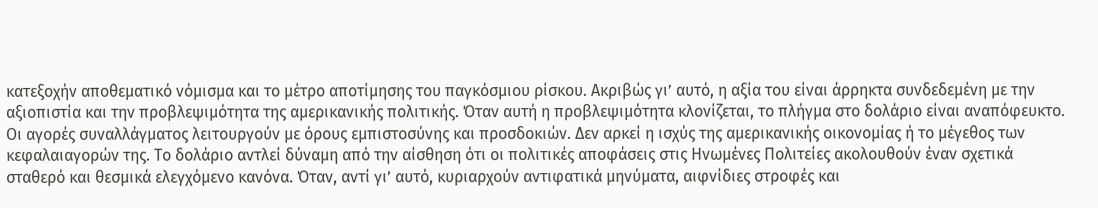κατεξοχήν αποθεματικό νόμισμα και το μέτρο αποτίμησης του παγκόσμιου ρίσκου. Ακριβώς γι’ αυτό, η αξία του είναι άρρηκτα συνδεδεμένη με την αξιοπιστία και την προβλεψιμότητα της αμερικανικής πολιτικής. Όταν αυτή η προβλεψιμότητα κλονίζεται, το πλήγμα στο δολάριο είναι αναπόφευκτο.
Οι αγορές συναλλάγματος λειτουργούν με όρους εμπιστοσύνης και προσδοκιών. Δεν αρκεί η ισχύς της αμερικανικής οικονομίας ή το μέγεθος των κεφαλαιαγορών της. Το δολάριο αντλεί δύναμη από την αίσθηση ότι οι πολιτικές αποφάσεις στις Ηνωμένες Πολιτείες ακολουθούν έναν σχετικά σταθερό και θεσμικά ελεγχόμενο κανόνα. Όταν, αντί γι’ αυτό, κυριαρχούν αντιφατικά μηνύματα, αιφνίδιες στροφές και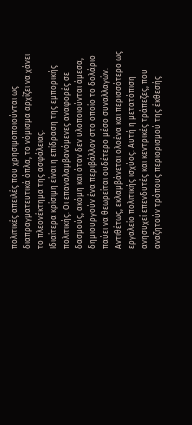πολιτικές απειλές που χρησιμοποιούνται ως διαπραγματευτικά όπλα, το νόμισμα αρχίζει να χάνει το πλεονέκτημα της ασφάλειας.
Ιδιαίτερα κρίσιμη είναι η επίδραση της εμπορικής πολιτικής. Οι επαναλαμβανόμενες αναφορές σε δασμούς, ακόμη και όταν δεν υλοποιούνται άμεσα, δημιουργούν ένα περιβάλλον στο οποίο το δολάριο παύει να θεωρείται ουδέτερο μέσο συναλλαγών. Αντιθέτως, εκλαμβάνεται ολοένα και περισσότερο ως εργαλείο πολιτικής ισχύος. Αυτή η μετατόπιση ανησυχεί επενδυτές και κεντρικές τράπεζες, που αναζητούν τρόπους περιορισμού της έκθεσής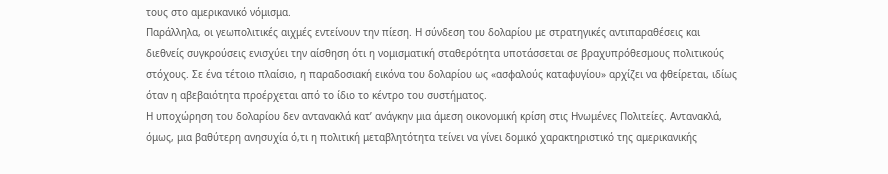τους στο αμερικανικό νόμισμα.
Παράλληλα, οι γεωπολιτικές αιχμές εντείνουν την πίεση. Η σύνδεση του δολαρίου με στρατηγικές αντιπαραθέσεις και διεθνείς συγκρούσεις ενισχύει την αίσθηση ότι η νομισματική σταθερότητα υποτάσσεται σε βραχυπρόθεσμους πολιτικούς στόχους. Σε ένα τέτοιο πλαίσιο, η παραδοσιακή εικόνα του δολαρίου ως «ασφαλούς καταφυγίου» αρχίζει να φθείρεται, ιδίως όταν η αβεβαιότητα προέρχεται από το ίδιο το κέντρο του συστήματος.
Η υποχώρηση του δολαρίου δεν αντανακλά κατ’ ανάγκην μια άμεση οικονομική κρίση στις Ηνωμένες Πολιτείες. Αντανακλά, όμως, μια βαθύτερη ανησυχία ό,τι η πολιτική μεταβλητότητα τείνει να γίνει δομικό χαρακτηριστικό της αμερικανικής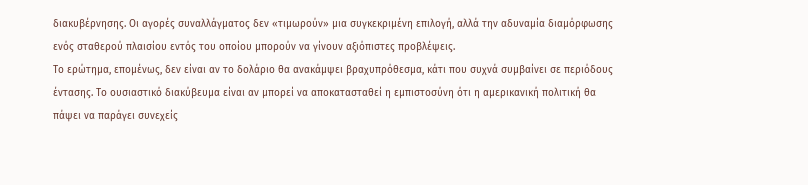διακυβέρνησης. Οι αγορές συναλλάγματος δεν «τιμωρούν» μια συγκεκριμένη επιλογή, αλλά την αδυναμία διαμόρφωσης ενός σταθερού πλαισίου εντός του οποίου μπορούν να γίνουν αξιόπιστες προβλέψεις.
Το ερώτημα, επομένως, δεν είναι αν το δολάριο θα ανακάμψει βραχυπρόθεσμα, κάτι που συχνά συμβαίνει σε περιόδους έντασης. Το ουσιαστικό διακύβευμα είναι αν μπορεί να αποκατασταθεί η εμπιστοσύνη ότι η αμερικανική πολιτική θα πάψει να παράγει συνεχείς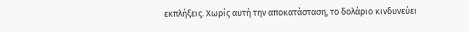εκπλήξεις. Χωρίς αυτή την αποκατάσταση, το δολάριο κινδυνεύει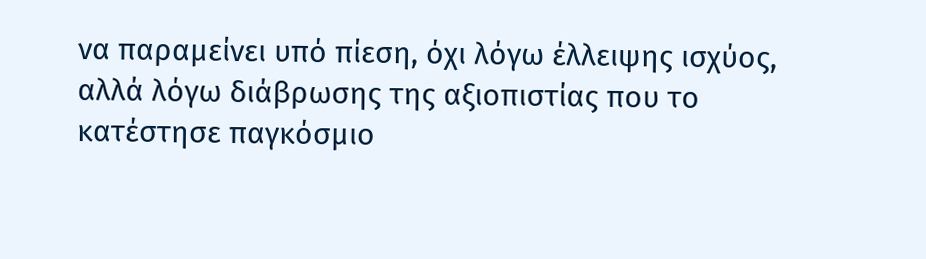να παραμείνει υπό πίεση, όχι λόγω έλλειψης ισχύος, αλλά λόγω διάβρωσης της αξιοπιστίας που το κατέστησε παγκόσμιο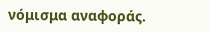νόμισμα αναφοράς.